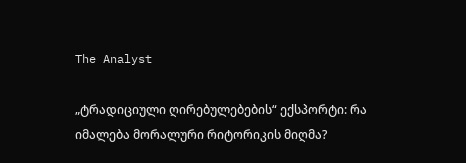The Analyst

„ტრადიციული ღირებულებების“ ექსპორტი: რა იმალება მორალური რიტორიკის მიღმა?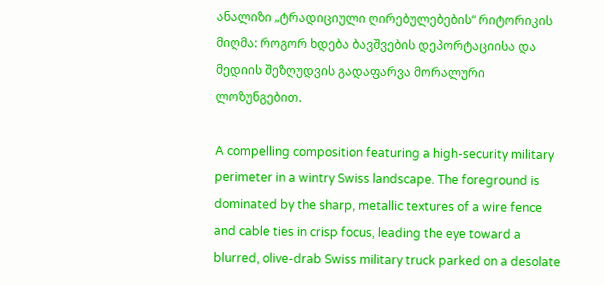ანალიზი „ტრადიციული ღირებულებების“ რიტორიკის მიღმა: როგორ ხდება ბავშვების დეპორტაციისა და მედიის შეზღუდვის გადაფარვა მორალური ლოზუნგებით.

A compelling composition featuring a high-security military perimeter in a wintry Swiss landscape. The foreground is dominated by the sharp, metallic textures of a wire fence and cable ties in crisp focus, leading the eye toward a blurred, olive-drab Swiss military truck parked on a desolate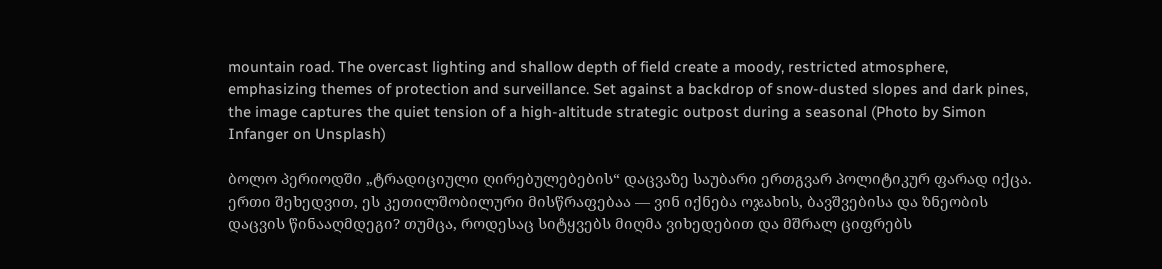mountain road. The overcast lighting and shallow depth of field create a moody, restricted atmosphere, emphasizing themes of protection and surveillance. Set against a backdrop of snow-dusted slopes and dark pines, the image captures the quiet tension of a high-altitude strategic outpost during a seasonal (Photo by Simon Infanger on Unsplash)

ბოლო პერიოდში „ტრადიციული ღირებულებების“ დაცვაზე საუბარი ერთგვარ პოლიტიკურ ფარად იქცა. ერთი შეხედვით, ეს კეთილშობილური მისწრაფებაა — ვინ იქნება ოჯახის, ბავშვებისა და ზნეობის დაცვის წინააღმდეგი? თუმცა, როდესაც სიტყვებს მიღმა ვიხედებით და მშრალ ციფრებს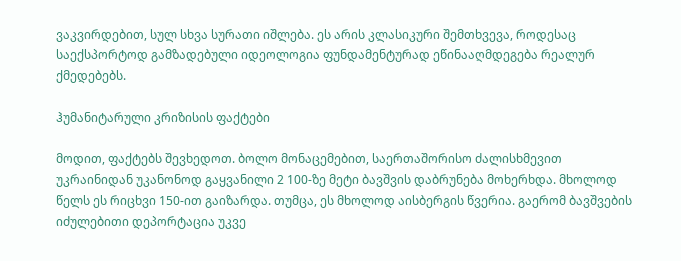ვაკვირდებით, სულ სხვა სურათი იშლება. ეს არის კლასიკური შემთხვევა, როდესაც საექსპორტოდ გამზადებული იდეოლოგია ფუნდამენტურად ეწინააღმდეგება რეალურ ქმედებებს.

ჰუმანიტარული კრიზისის ფაქტები

მოდით, ფაქტებს შევხედოთ. ბოლო მონაცემებით, საერთაშორისო ძალისხმევით უკრაინიდან უკანონოდ გაყვანილი 2 100-ზე მეტი ბავშვის დაბრუნება მოხერხდა. მხოლოდ წელს ეს რიცხვი 150-ით გაიზარდა. თუმცა, ეს მხოლოდ აისბერგის წვერია. გაერომ ბავშვების იძულებითი დეპორტაცია უკვე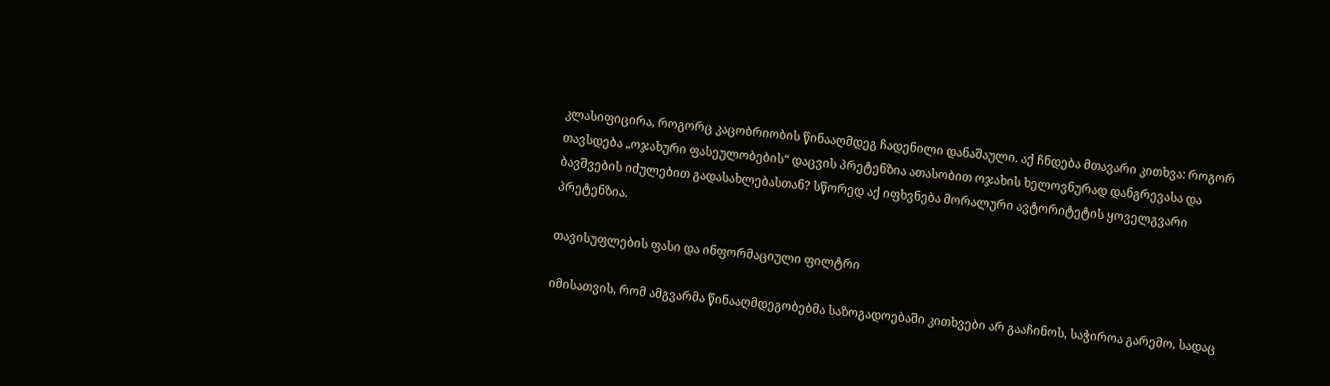კლასიფიცირა, როგორც კაცობრიობის წინააღმდეგ ჩადენილი დანაშაული. აქ ჩნდება მთავარი კითხვა: როგორ თავსდება „ოჯახური ფასეულობების“ დაცვის პრეტენზია ათასობით ოჯახის ხელოვნურად დანგრევასა და ბავშვების იძულებით გადასახლებასთან? სწორედ აქ იფხვნება მორალური ავტორიტეტის ყოველგვარი პრეტენზია.

თავისუფლების ფასი და ინფორმაციული ფილტრი

იმისათვის, რომ ამგვარმა წინააღმდეგობებმა საზოგადოებაში კითხვები არ გააჩინოს, საჭიროა გარემო, სადაც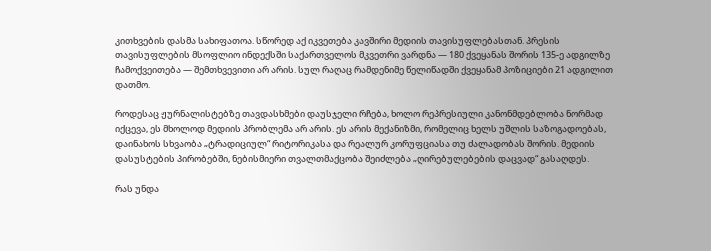კითხვების დასმა სახიფათოა. სწორედ აქ იკვეთება კავშირი მედიის თავისუფლებასთან. პრესის თავისუფლების მსოფლიო ინდექსში საქართველოს მკვეთრი ვარდნა — 180 ქვეყანას შორის 135-ე ადგილზე ჩამოქვეითება — შემთხვევითი არ არის. სულ რაღაც რამდენიმე წელიწადში ქვეყანამ პოზიციები 21 ადგილით დათმო.

როდესაც ჟურნალისტებზე თავდასხმები დაუსჯელი რჩება, ხოლო რეპრესიული კანონმდებლობა ნორმად იქცევა, ეს მხოლოდ მედიის პრობლემა არ არის. ეს არის მექანიზმი, რომელიც ხელს უშლის საზოგადოებას, დაინახოს სხვაობა „ტრადიციულ“ რიტორიკასა და რეალურ კორუფციასა თუ ძალადობას შორის. მედიის დასუსტების პირობებში, ნებისმიერი თვალთმაქცობა შეიძლება „ღირებულებების დაცვად“ გასაღდეს.

რას უნდა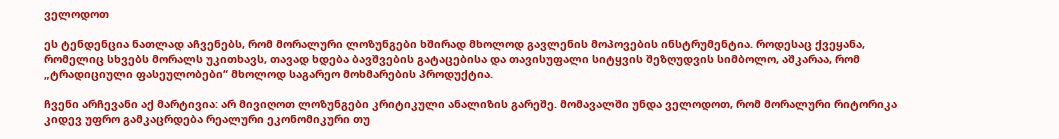ველოდოთ

ეს ტენდენცია ნათლად აჩვენებს, რომ მორალური ლოზუნგები ხშირად მხოლოდ გავლენის მოპოვების ინსტრუმენტია. როდესაც ქვეყანა, რომელიც სხვებს მორალს უკითხავს, თავად ხდება ბავშვების გატაცებისა და თავისუფალი სიტყვის შეზღუდვის სიმბოლო, აშკარაა, რომ „ტრადიციული ფასეულობები“ მხოლოდ საგარეო მოხმარების პროდუქტია.

ჩვენი არჩევანი აქ მარტივია: არ მივიღოთ ლოზუნგები კრიტიკული ანალიზის გარეშე. მომავალში უნდა ველოდოთ, რომ მორალური რიტორიკა კიდევ უფრო გამკაცრდება რეალური ეკონომიკური თუ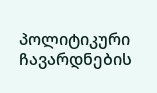პოლიტიკური ჩავარდნების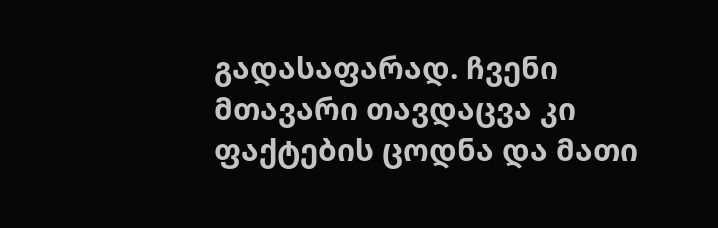გადასაფარად. ჩვენი მთავარი თავდაცვა კი ფაქტების ცოდნა და მათი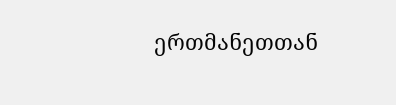ერთმანეთთან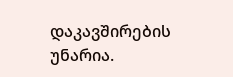დაკავშირების უნარია.